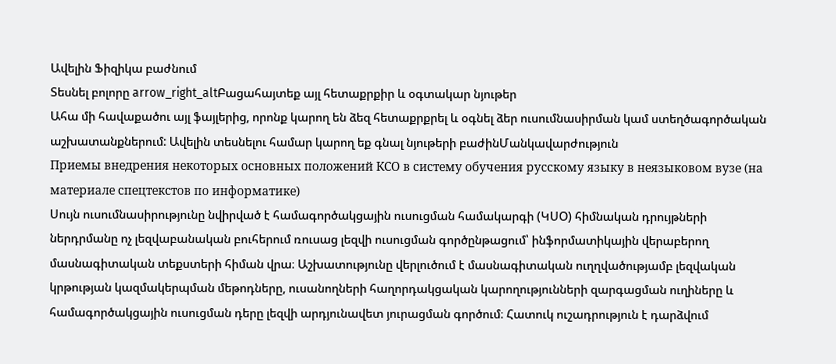Ավելին Ֆիզիկա բաժնում
Տեսնել բոլորը arrow_right_altԲացահայտեք այլ հետաքրքիր և օգտակար նյութեր
Ահա մի հավաքածու այլ ֆայլերից, որոնք կարող են ձեզ հետաքրքրել և օգնել ձեր ուսումնասիրման կամ ստեղծագործական աշխատանքներում: Ավելին տեսնելու համար կարող եք գնալ նյութերի բաժինՄանկավարժություն
Приемы внедрения некоторых основных положений КСО в систему обучения русскому языку в неязыковом вузе (на материале спецтекстов по информатике)
Սույն ուսումնասիրությունը նվիրված է համագործակցային ուսուցման համակարգի (ԿՍՕ) հիմնական դրույթների ներդրմանը ոչ լեզվաբանական բուհերում ռուսաց լեզվի ուսուցման գործընթացում՝ ինֆորմատիկային վերաբերող մասնագիտական տեքստերի հիման վրա։ Աշխատությունը վերլուծում է մասնագիտական ուղղվածությամբ լեզվական կրթության կազմակերպման մեթոդները, ուսանողների հաղորդակցական կարողությունների զարգացման ուղիները և համագործակցային ուսուցման դերը լեզվի արդյունավետ յուրացման գործում։ Հատուկ ուշադրություն է դարձվում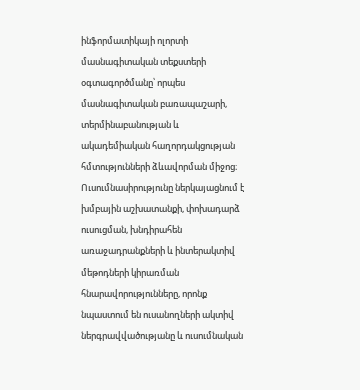ինֆորմատիկայի ոլորտի մասնագիտական տեքստերի օգտագործմանը՝ որպես մասնագիտական բառապաշարի, տերմինաբանության և ակադեմիական հաղորդակցության հմտությունների ձևավորման միջոց։ Ուսումնասիրությունը ներկայացնում է խմբային աշխատանքի, փոխադարձ ուսուցման, խնդիրահեն առաջադրանքների և ինտերակտիվ մեթոդների կիրառման հնարավորությունները, որոնք նպաստում են ուսանողների ակտիվ ներգրավվածությանը և ուսումնական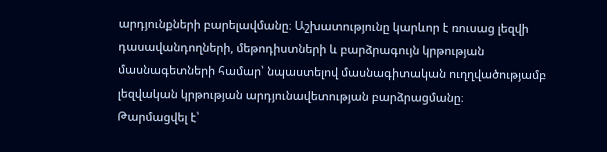արդյունքների բարելավմանը։ Աշխատությունը կարևոր է ռուսաց լեզվի դասավանդողների, մեթոդիստների և բարձրագույն կրթության մասնագետների համար՝ նպաստելով մասնագիտական ուղղվածությամբ լեզվական կրթության արդյունավետության բարձրացմանը։
Թարմացվել է՝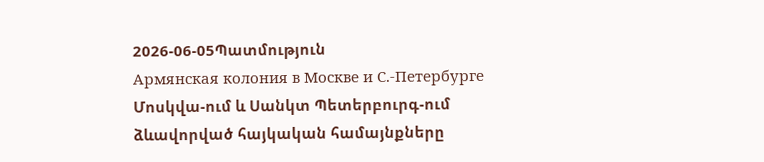2026-06-05Պատմություն
Армянская колония в Москве и С.-Петербурге
Մոսկվա-ում և Սանկտ Պետերբուրգ-ում ձևավորված հայկական համայնքները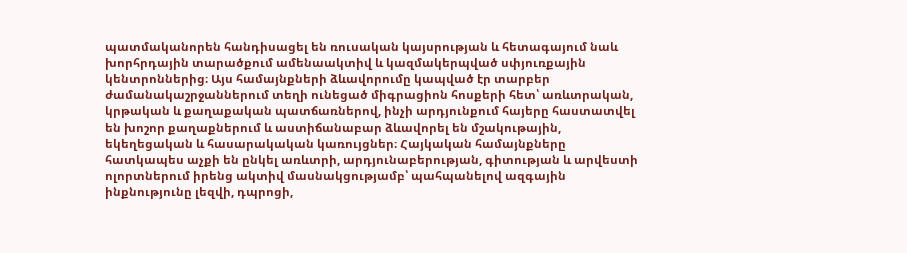պատմականորեն հանդիսացել են ռուսական կայսրության և հետագայում նաև խորհրդային տարածքում ամենաակտիվ և կազմակերպված սփյուռքային կենտրոններից։ Այս համայնքների ձևավորումը կապված էր տարբեր ժամանակաշրջաններում տեղի ունեցած միգրացիոն հոսքերի հետ՝ առևտրական, կրթական և քաղաքական պատճառներով, ինչի արդյունքում հայերը հաստատվել են խոշոր քաղաքներում և աստիճանաբար ձևավորել են մշակութային, եկեղեցական և հասարակական կառույցներ։ Հայկական համայնքները հատկապես աչքի են ընկել առևտրի, արդյունաբերության, գիտության և արվեստի ոլորտներում իրենց ակտիվ մասնակցությամբ՝ պահպանելով ազգային ինքնությունը լեզվի, դպրոցի,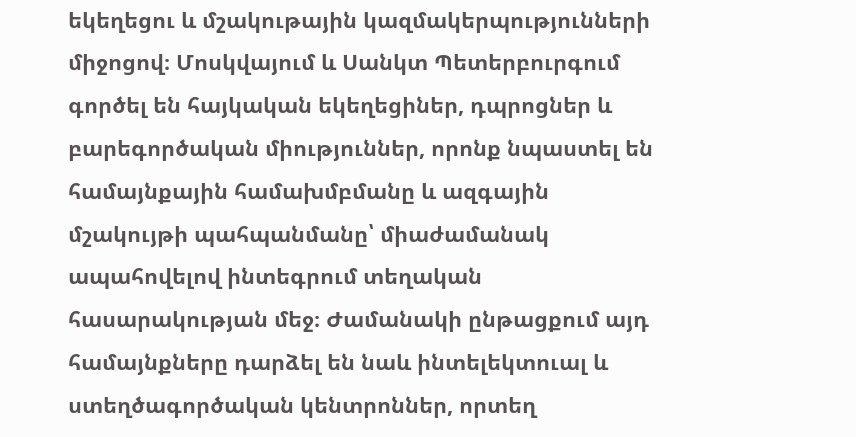եկեղեցու և մշակութային կազմակերպությունների միջոցով։ Մոսկվայում և Սանկտ Պետերբուրգում գործել են հայկական եկեղեցիներ, դպրոցներ և բարեգործական միություններ, որոնք նպաստել են համայնքային համախմբմանը և ազգային մշակույթի պահպանմանը՝ միաժամանակ ապահովելով ինտեգրում տեղական հասարակության մեջ։ Ժամանակի ընթացքում այդ համայնքները դարձել են նաև ինտելեկտուալ և ստեղծագործական կենտրոններ, որտեղ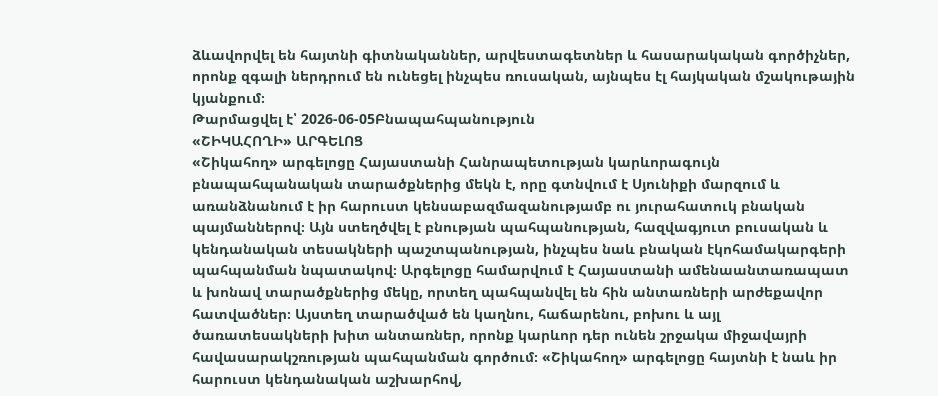ձևավորվել են հայտնի գիտնականներ, արվեստագետներ և հասարակական գործիչներ, որոնք զգալի ներդրում են ունեցել ինչպես ռուսական, այնպես էլ հայկական մշակութային կյանքում։
Թարմացվել է՝ 2026-06-05Բնապահպանություն
«ՇԻԿԱՀՈՂԻ» ԱՐԳԵԼՈՑ
«Շիկահող» արգելոցը Հայաստանի Հանրապետության կարևորագույն բնապահպանական տարածքներից մեկն է, որը գտնվում է Սյունիքի մարզում և առանձնանում է իր հարուստ կենսաբազմազանությամբ ու յուրահատուկ բնական պայմաններով։ Այն ստեղծվել է բնության պահպանության, հազվագյուտ բուսական և կենդանական տեսակների պաշտպանության, ինչպես նաև բնական էկոհամակարգերի պահպանման նպատակով։ Արգելոցը համարվում է Հայաստանի ամենաանտառապատ և խոնավ տարածքներից մեկը, որտեղ պահպանվել են հին անտառների արժեքավոր հատվածներ։ Այստեղ տարածված են կաղնու, հաճարենու, բոխու և այլ ծառատեսակների խիտ անտառներ, որոնք կարևոր դեր ունեն շրջակա միջավայրի հավասարակշռության պահպանման գործում։ «Շիկահող» արգելոցը հայտնի է նաև իր հարուստ կենդանական աշխարհով,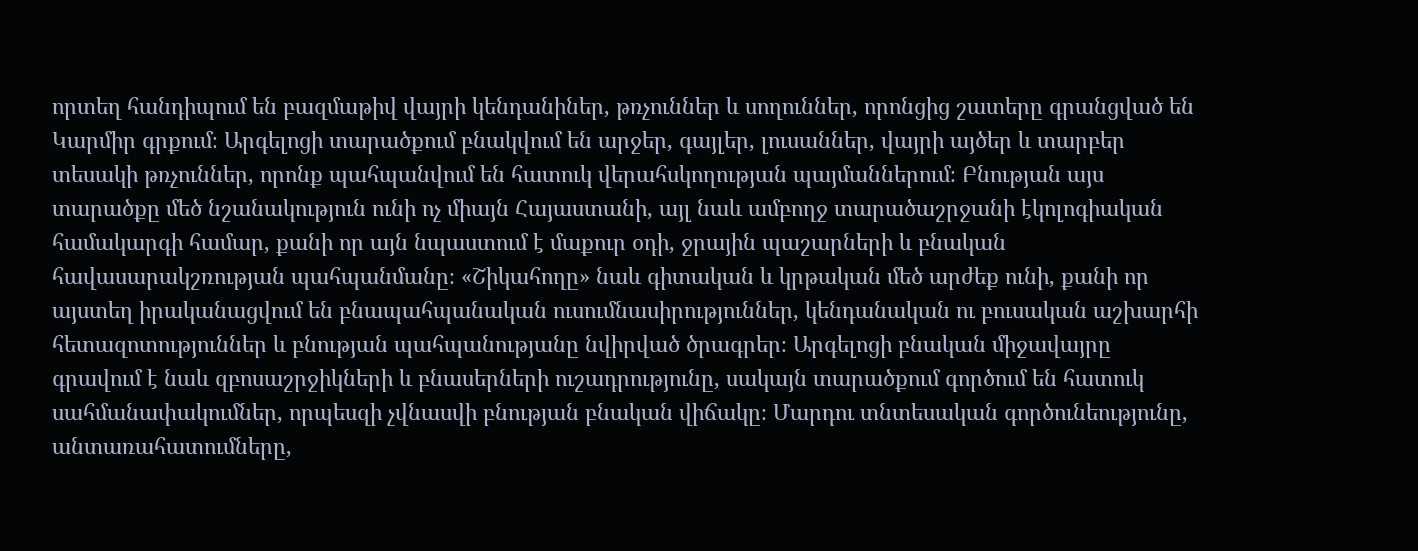որտեղ հանդիպում են բազմաթիվ վայրի կենդանիներ, թռչուններ և սողուններ, որոնցից շատերը գրանցված են Կարմիր գրքում։ Արգելոցի տարածքում բնակվում են արջեր, գայլեր, լուսաններ, վայրի այծեր և տարբեր տեսակի թռչուններ, որոնք պահպանվում են հատուկ վերահսկողության պայմաններում։ Բնության այս տարածքը մեծ նշանակություն ունի ոչ միայն Հայաստանի, այլ նաև ամբողջ տարածաշրջանի էկոլոգիական համակարգի համար, քանի որ այն նպաստում է մաքուր օդի, ջրային պաշարների և բնական հավասարակշռության պահպանմանը։ «Շիկահողը» նաև գիտական և կրթական մեծ արժեք ունի, քանի որ այստեղ իրականացվում են բնապահպանական ուսումնասիրություններ, կենդանական ու բուսական աշխարհի հետազոտություններ և բնության պահպանությանը նվիրված ծրագրեր։ Արգելոցի բնական միջավայրը գրավում է նաև զբոսաշրջիկների և բնասերների ուշադրությունը, սակայն տարածքում գործում են հատուկ սահմանափակումներ, որպեսզի չվնասվի բնության բնական վիճակը։ Մարդու տնտեսական գործունեությունը, անտառահատումները,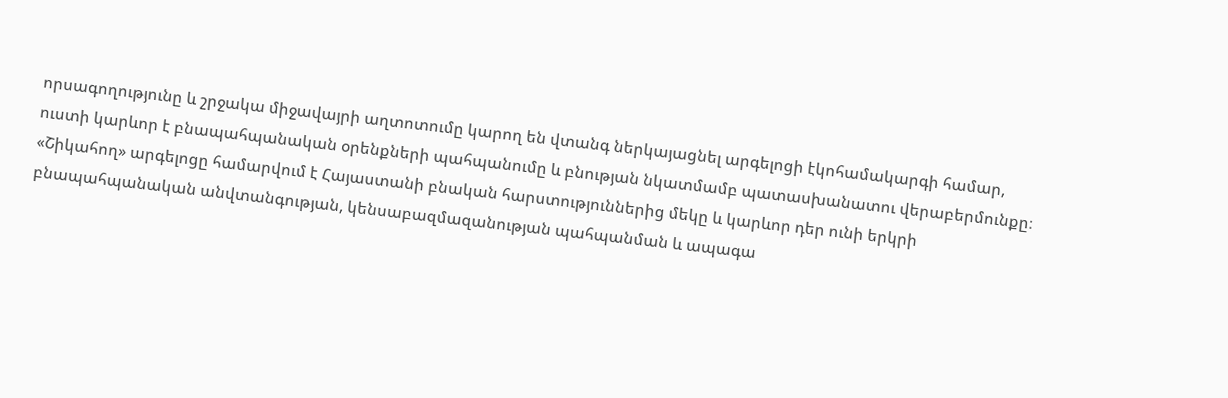որսագողությունը և շրջակա միջավայրի աղտոտումը կարող են վտանգ ներկայացնել արգելոցի էկոհամակարգի համար, ուստի կարևոր է բնապահպանական օրենքների պահպանումը և բնության նկատմամբ պատասխանատու վերաբերմունքը։ «Շիկահող» արգելոցը համարվում է Հայաստանի բնական հարստություններից մեկը և կարևոր դեր ունի երկրի բնապահպանական անվտանգության, կենսաբազմազանության պահպանման և ապագա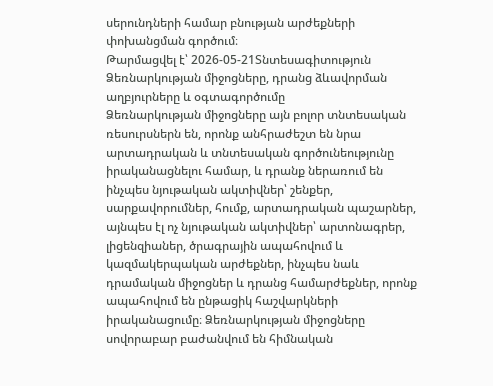սերունդների համար բնության արժեքների փոխանցման գործում։
Թարմացվել է՝ 2026-05-21Տնտեսագիտություն
Ձեռնարկության միջոցները, դրանց ձևավորման աղբյուրները և օգտագործումը
Ձեռնարկության միջոցները այն բոլոր տնտեսական ռեսուրսներն են, որոնք անհրաժեշտ են նրա արտադրական և տնտեսական գործունեությունը իրականացնելու համար, և դրանք ներառում են ինչպես նյութական ակտիվներ՝ շենքեր, սարքավորումներ, հումք, արտադրական պաշարներ, այնպես էլ ոչ նյութական ակտիվներ՝ արտոնագրեր, լիցենզիաներ, ծրագրային ապահովում և կազմակերպական արժեքներ, ինչպես նաև դրամական միջոցներ և դրանց համարժեքներ, որոնք ապահովում են ընթացիկ հաշվարկների իրականացումը։ Ձեռնարկության միջոցները սովորաբար բաժանվում են հիմնական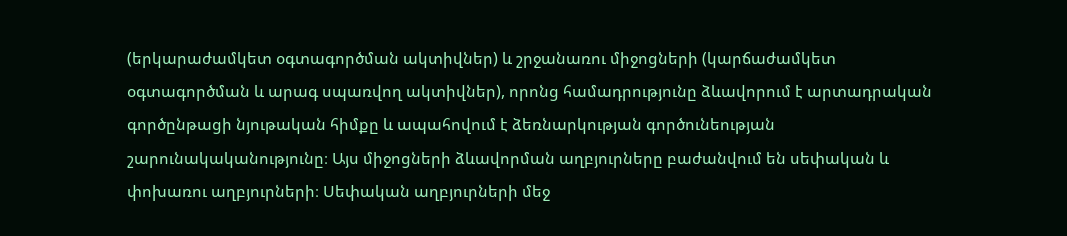(երկարաժամկետ օգտագործման ակտիվներ) և շրջանառու միջոցների (կարճաժամկետ օգտագործման և արագ սպառվող ակտիվներ), որոնց համադրությունը ձևավորում է արտադրական գործընթացի նյութական հիմքը և ապահովում է ձեռնարկության գործունեության շարունակականությունը։ Այս միջոցների ձևավորման աղբյուրները բաժանվում են սեփական և փոխառու աղբյուրների։ Սեփական աղբյուրների մեջ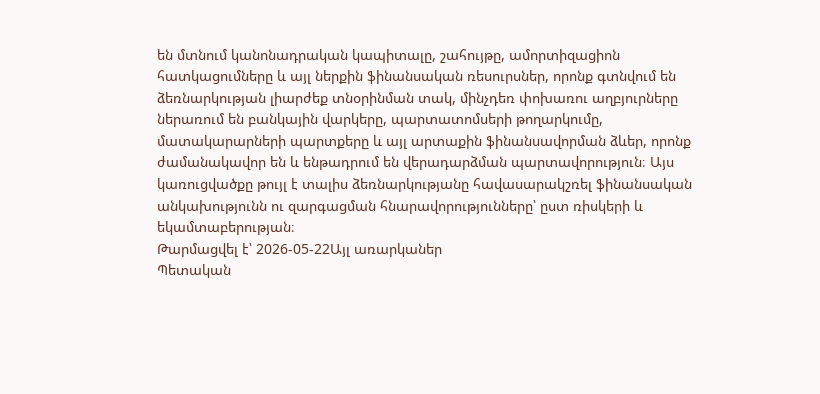են մտնում կանոնադրական կապիտալը, շահույթը, ամորտիզացիոն հատկացումները և այլ ներքին ֆինանսական ռեսուրսներ, որոնք գտնվում են ձեռնարկության լիարժեք տնօրինման տակ, մինչդեռ փոխառու աղբյուրները ներառում են բանկային վարկերը, պարտատոմսերի թողարկումը, մատակարարների պարտքերը և այլ արտաքին ֆինանսավորման ձևեր, որոնք ժամանակավոր են և ենթադրում են վերադարձման պարտավորություն։ Այս կառուցվածքը թույլ է տալիս ձեռնարկությանը հավասարակշռել ֆինանսական անկախությունն ու զարգացման հնարավորությունները՝ ըստ ռիսկերի և եկամտաբերության։
Թարմացվել է՝ 2026-05-22Այլ առարկաներ
Պետական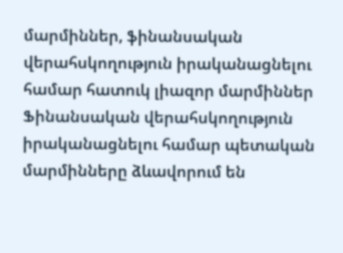մարմիններ, ֆինանսական վերահսկողություն իրականացնելու համար հատուկ լիազոր մարմիններ
Ֆինանսական վերահսկողություն իրականացնելու համար պետական մարմինները ձևավորում են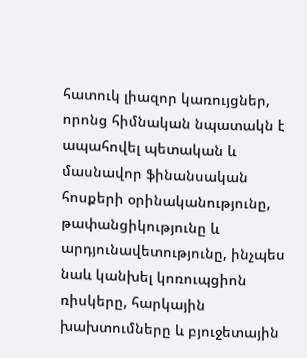հատուկ լիազոր կառույցներ, որոնց հիմնական նպատակն է ապահովել պետական և մասնավոր ֆինանսական հոսքերի օրինականությունը, թափանցիկությունը և արդյունավետությունը, ինչպես նաև կանխել կոռուպցիոն ռիսկերը, հարկային խախտումները և բյուջետային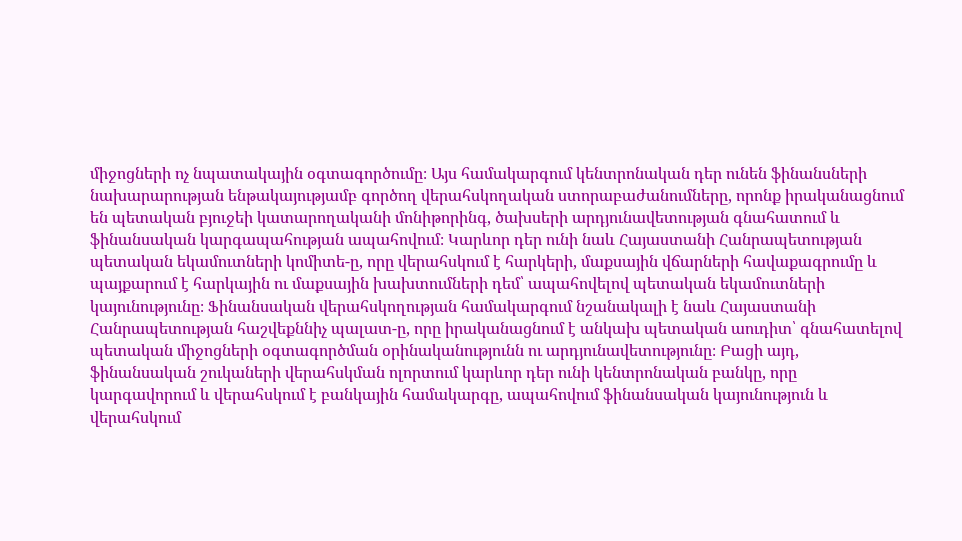միջոցների ոչ նպատակային օգտագործումը։ Այս համակարգում կենտրոնական դեր ունեն ֆինանսների նախարարության ենթակայությամբ գործող վերահսկողական ստորաբաժանումները, որոնք իրականացնում են պետական բյուջեի կատարողականի մոնիթորինգ, ծախսերի արդյունավետության գնահատում և ֆինանսական կարգապահության ապահովում։ Կարևոր դեր ունի նաև Հայաստանի Հանրապետության պետական եկամուտների կոմիտե-ը, որը վերահսկում է հարկերի, մաքսային վճարների հավաքագրումը և պայքարում է հարկային ու մաքսային խախտումների դեմ՝ ապահովելով պետական եկամուտների կայունությունը։ Ֆինանսական վերահսկողության համակարգում նշանակալի է նաև Հայաստանի Հանրապետության հաշվեքննիչ պալատ-ը, որը իրականացնում է անկախ պետական աուդիտ՝ գնահատելով պետական միջոցների օգտագործման օրինականությունն ու արդյունավետությունը։ Բացի այդ, ֆինանսական շուկաների վերահսկման ոլորտում կարևոր դեր ունի կենտրոնական բանկը, որը կարգավորում և վերահսկում է բանկային համակարգը, ապահովում ֆինանսական կայունություն և վերահսկում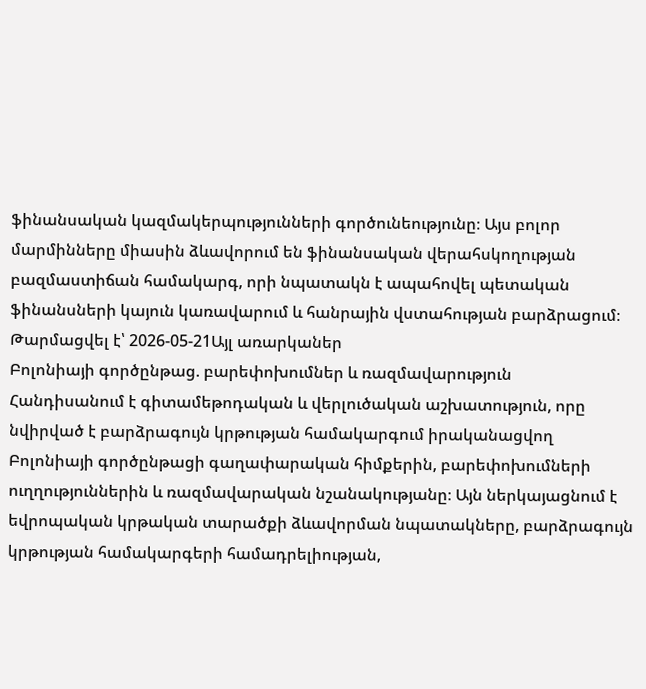ֆինանսական կազմակերպությունների գործունեությունը։ Այս բոլոր մարմինները միասին ձևավորում են ֆինանսական վերահսկողության բազմաստիճան համակարգ, որի նպատակն է ապահովել պետական ֆինանսների կայուն կառավարում և հանրային վստահության բարձրացում։
Թարմացվել է՝ 2026-05-21Այլ առարկաներ
Բոլոնիայի գործընթաց. բարեփոխումներ և ռազմավարություն
Հանդիսանում է գիտամեթոդական և վերլուծական աշխատություն, որը նվիրված է բարձրագույն կրթության համակարգում իրականացվող Բոլոնիայի գործընթացի գաղափարական հիմքերին, բարեփոխումների ուղղություններին և ռազմավարական նշանակությանը։ Այն ներկայացնում է եվրոպական կրթական տարածքի ձևավորման նպատակները, բարձրագույն կրթության համակարգերի համադրելիության,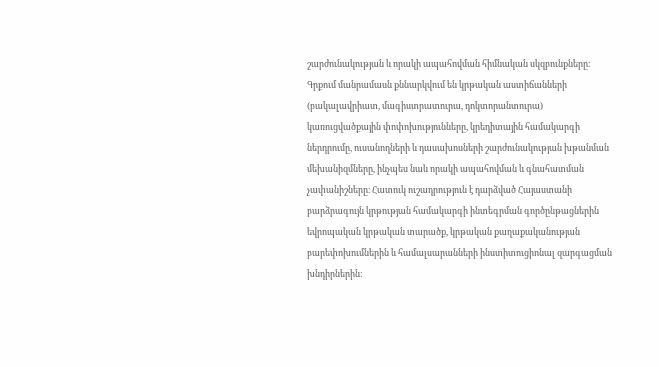շարժունակության և որակի ապահովման հիմնական սկզբունքները։ Գրքում մանրամասն քննարկվում են կրթական աստիճանների (բակալավրիատ, մագիստրատուրա, դոկտորանտուրա) կառուցվածքային փոփոխությունները, կրեդիտային համակարգի ներդրումը, ուսանողների և դասախոսների շարժունակության խթանման մեխանիզմները, ինչպես նաև որակի ապահովման և գնահատման չափանիշները։ Հատուկ ուշադրություն է դարձված Հայաստանի բարձրագույն կրթության համակարգի ինտեգրման գործընթացներին եվրոպական կրթական տարածք, կրթական քաղաքականության բարեփոխումներին և համալսարանների ինստիտուցիոնալ զարգացման խնդիրներին։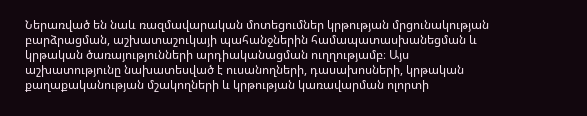Ներառված են նաև ռազմավարական մոտեցումներ կրթության մրցունակության բարձրացման, աշխատաշուկայի պահանջներին համապատասխանեցման և կրթական ծառայությունների արդիականացման ուղղությամբ։ Այս աշխատությունը նախատեսված է ուսանողների, դասախոսների, կրթական քաղաքականության մշակողների և կրթության կառավարման ոլորտի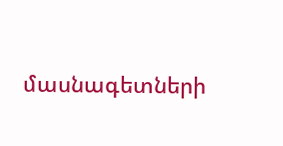մասնագետների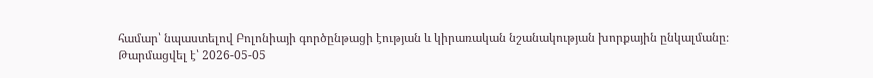համար՝ նպաստելով Բոլոնիայի գործընթացի էության և կիրառական նշանակության խորքային ընկալմանը։
Թարմացվել է՝ 2026-05-05